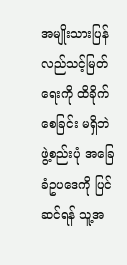အမျိုးသားပြန်လည်သင့်မြတ်ရေးကို ထိခိုက်စေခြင်း မရှိဘဲ ဖွဲ့စည်းပုံ အခြေခံဥပဒေကို ပြင်ဆင်ရန် သူ့အ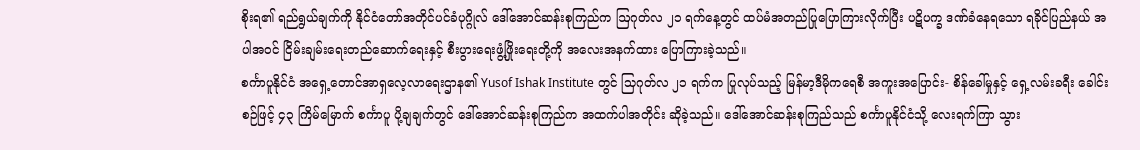စိုးရ၏ ရည်ရွယ်ချက်ကို နိုင်ငံတော်အတိုင်ပင်ခံပုဂ္ဂိုလ် ဒေါ်အောင်ဆန်းစုကြည်က ဩဂုတ်လ ၂၁ ရက်နေ့တွင် ထပ်မံအတည်ပြုပြောကြားလိုက်ပြီး ပဋိပက္ခ ဒဏ်ခံနေရသော ရခိုင်ပြည်နယ် အပါအဝင် ငြိမ်းချမ်းရေးတည်ဆောက်ရေးနှင့် စီးပွားရေးဖွံ့ဖြိုးရေးတို့ကို အလေးအနက်ထား ပြောကြားခဲ့သည်။
စင်္ကာပူနိုင်ငံ အရှေ့တောင်အာရှလေ့လာရေးဌာန၏ Yusof Ishak Institute တွင် သြဂုတ်လ ၂၁ ရက်က ပြုလုပ်သည့် မြန်မာ့ဒီမိုကရေစီ အကူးအပြောင်း- စိန်ခေါ်မှုနှင့် ရှေ့လမ်းခရီး ခေါင်းစဉ်ဖြင့် ၄၃ ကြိမ်မြောက် စင်္ကာပူ ပို့ချချက်တွင် ဒေါ်အောင်ဆန်းစုကြည်က အထက်ပါအတိုင်း ဆိုခဲ့သည်။ ဒေါ်အောင်ဆန်းစုကြည်သည် စင်္ကာပူနိုင်ငံသို့ လေးရက်ကြာ သွား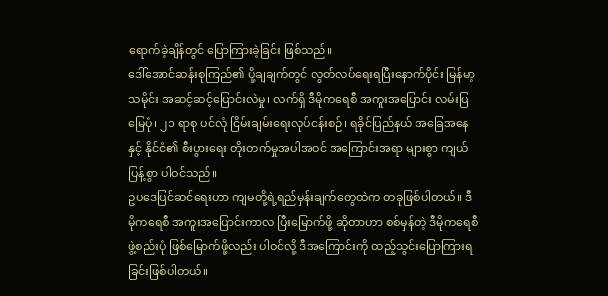ရောက်ခဲ့ချိန်တွင် ပြောကြားခဲ့ခြင်း ဖြစ်သည်။
ဒေါ်အောင်ဆန်းစုကြည်၏ ပို့ချချက်တွင် လွတ်လပ်ရေးရပြီးနောက်ပိုင်း မြန်မာ့သမိုင်း အဆင့်ဆင့်ပြောင်းလဲမှု၊ လက်ရှိ ဒီမိုကရေစီ အကူးအပြောင်း လမ်းပြမြေပုံ၊ ၂၁ ရာစု ပင်လုံ ငြိမ်းချမ်းရေးလုပ်ငန်းစဉ်၊ ရခိုင်ပြည်နယ် အခြေအနေနှင့် နိုင်ငံ၏ စီးပွားရေး တိုးတက်မှုအပါအဝင် အကြောင်းအရာ များစွာ ကျယ်ပြန့်စွာ ပါဝင်သည်။
ဥပဒေပြင်ဆင်ရေးဟာ ကျမတို့ရဲ့ရည်မှန်းချက်တွေထဲက တခုဖြစ်ပါတယ်။ ဒီမိုကရေစီ အကူးအပြောင်းကာလ ပြီးမြောက်ဖို့ ဆိုတာဟာ စစ်မှန်တဲ့ ဒီမိုကရေစီ ဖွဲ့စည်းပုံ ဖြစ်မြောက်ဖို့လည်း ပါဝင်လို့ ဒီအကြောင်းကို ထည့်သွင်းပြောကြားရခြင်းဖြစ်ပါတယ်။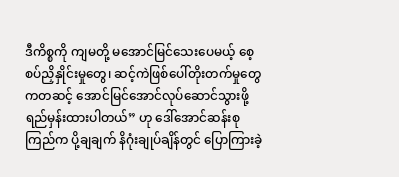ဒီကိစ္စကို ကျမတို့ မအောင်မြင်သေးပေမယ့် စေ့စပ်ညှိနှိုင်းမှုတွေ၊ ဆင့်ကဲဖြစ်ပေါ်တိုးတက်မှုတွေကတဆင့် အောင်မြင်အောင်လုပ်ဆောင်သွားဖို့ ရည်မှန်းထားပါတယ်” ဟု ဒေါ်အောင်ဆန်းစုကြည်က ပို့ချချက် နိဂုံးချုပ်ချိန်တွင် ပြောကြားခဲ့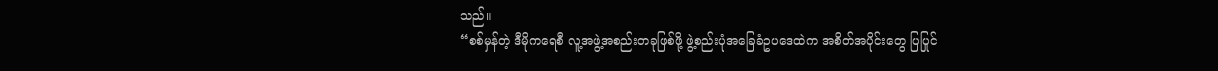သည်။
“စစ်မှန်တဲ့ ဒီမိုကရေစီ လူ့အဖွဲ့အစည်းတခုဖြစ်ဖို့ ဖွဲ့စည်းပုံအခြေခံဥပဒေထဲက အစိတ်အပိုင်းတွေ ပြပြုင်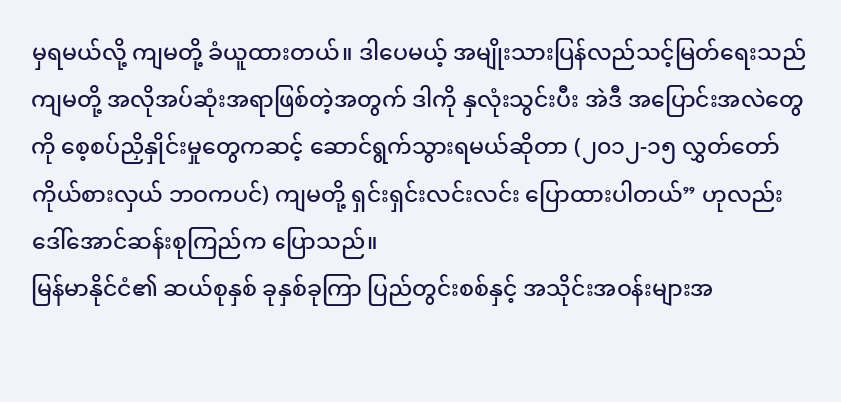မှရမယ်လို့ ကျမတို့ ခံယူထားတယ်။ ဒါပေမယ့် အမျိုးသားပြန်လည်သင့်မြတ်ရေးသည် ကျမတို့ အလိုအပ်ဆုံးအရာဖြစ်တဲ့အတွက် ဒါကို နှလုံးသွင်းပီး အဲဒီ အပြောင်းအလဲတွေကို စေ့စပ်ညှိနှိုင်းမှုတွေကဆင့် ဆောင်ရွက်သွားရမယ်ဆိုတာ (၂၀၁၂-၁၅ လွှတ်တော်ကိုယ်စားလှယ် ဘဝကပင်) ကျမတို့ ရှင်းရှင်းလင်းလင်း ပြောထားပါတယ်” ဟုလည်း ဒေါ်အောင်ဆန်းစုကြည်က ပြောသည်။
မြန်မာနိုင်ငံ၏ ဆယ်စုနှစ် ခုနှစ်ခုကြာ ပြည်တွင်းစစ်နှင့် အသိုင်းအဝန်းများအ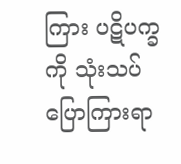ကြား ပဋိပက္ခကို သုံးသပ်ပြောကြားရာ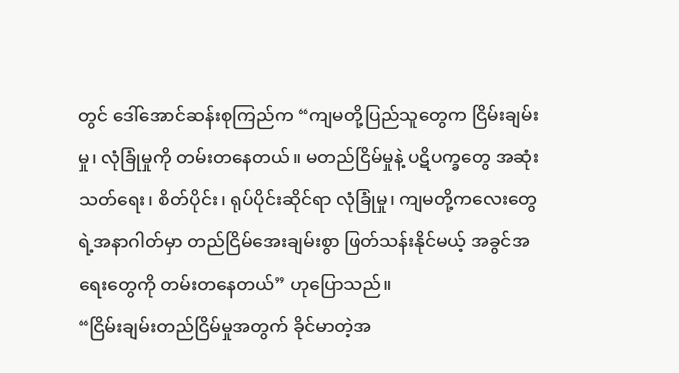တွင် ဒေါ်အောင်ဆန်းစုကြည်က “ကျမတို့ပြည်သူတွေက ငြိမ်းချမ်းမှု၊ လုံခြုံမှုကို တမ်းတနေတယ်။ မတည်ငြိမ်မှုနဲ့ ပဋိပက္ခတွေ အဆုံးသတ်ရေး၊ စိတ်ပိုင်း၊ ရုပ်ပိုင်းဆိုင်ရာ လုံခြုံမှု၊ ကျမတို့ကလေးတွေရဲ့အနာဂါတ်မှာ တည်ငြိမ်အေးချမ်းစွာ ဖြတ်သန်းနိုင်မယ့် အခွင်အရေးတွေကို တမ်းတနေတယ်” ဟုပြောသည်။
“ငြိမ်းချမ်းတည်ငြိမ်မှုအတွက် ခိုင်မာတဲ့အ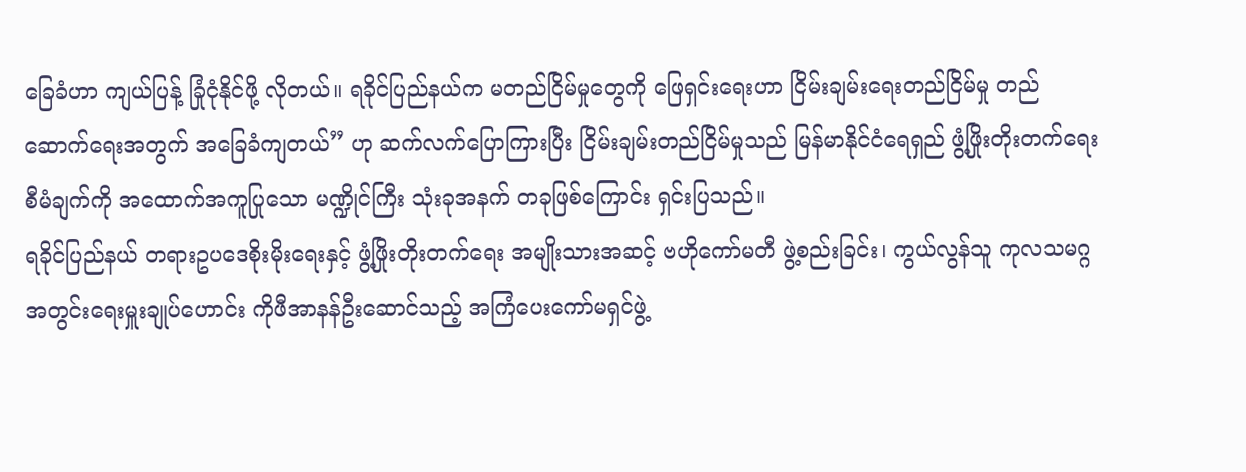ခြေခံဟာ ကျယ်ပြန့် ခြုံငုံနိုင်ဖို့ လိုတယ်။ ရခိုင်ပြည်နယ်က မတည်ငြိမ်မှုတွေကို ဖြေရှင်းရေးဟာ ငြိမ်းချမ်းရေးတည်ငြိမ်မှု တည်ဆောက်ရေးအတွက် အခြေခံကျတယ်” ဟု ဆက်လက်ပြောကြားပြီး ငြိမ်းချမ်းတည်ငြိမ်မှုသည် မြန်မာနိုင်ငံရေရှည် ဖွံ့ဖြိုးတိုးတက်ရေး စီမံချက်ကို အထောက်အကူပြုသော မဏ္ဍိုင်ကြီး သုံးခုအနက် တခုဖြစ်ကြောင်း ရှင်းပြသည်။
ရခိုင်ပြည်နယ် တရားဥပဒေစိုးမိုးရေးနှင့် ဖွံ့ဖြိုးတိုးတက်ရေး အမျိုးသားအဆင့် ဗဟိုကော်မတီ ဖွဲ့စည်းခြင်း၊ ကွယ်လွန်သူ ကုလသမဂ္ဂ အတွင်းရေးမှူးချုပ်ဟောင်း ကိုဖီအာနန်ဦးဆောင်သည့် အကြံပေးကော်မရှင်ဖွဲ့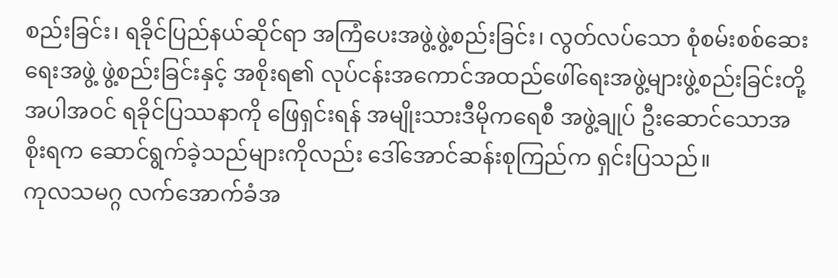စည်းခြင်း၊ ရခိုင်ပြည်နယ်ဆိုင်ရာ အကြံပေးအဖွဲ့ဖွဲ့စည်းခြင်း၊ လွတ်လပ်သော စုံစမ်းစစ်ဆေးရေးအဖွဲ့ ဖွဲ့စည်းခြင်းနှင့် အစိုးရ၏ လုပ်ငန်းအကောင်အထည်ဖေါ်ရေးအဖွဲ့များဖွဲ့စည်းခြင်းတို့အပါအဝင် ရခိုင်ပြဿနာကို ဖြေရှင်းရန် အမျိုးသားဒီမိုကရေစီ အဖွဲ့ချုပ် ဦးဆောင်သောအစိုးရက ဆောင်ရွက်ခဲ့သည်များကိုလည်း ဒေါ်အောင်ဆန်းစုကြည်က ရှင်းပြသည်။
ကုလသမဂ္ဂ လက်အောက်ခံအ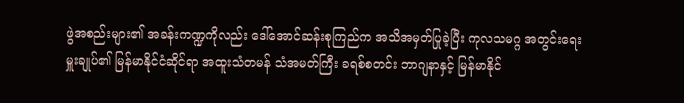ဖွဲအစည်းများ၏ အခန်းကဏ္ဍကိုလည်း ဒေါ်အောင်ဆန်းစုကြည်က အသိအမှတ်ပြုခဲ့ပြီး ကုလသမဂ္ဂ အတွင်းရေးမှူးချုပ်၏ မြန်မာနိုင်ငံဆိုင်ရာ အထူးသံတမန် သံအမတ်ကြီး ခရစ်စတင်း ဘာဂျနာနှင့် မြန်မာနိုင်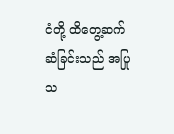ငံတို့ ထိတွေ့ဆက်ဆံခြင်းသည် အပြုသ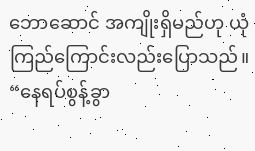ဘောဆောင် အကျိုးရှိမည်ဟု ယုံကြည်ကြောင်းလည်းပြောသည်။
“နေရပ်စွန့်ခွာ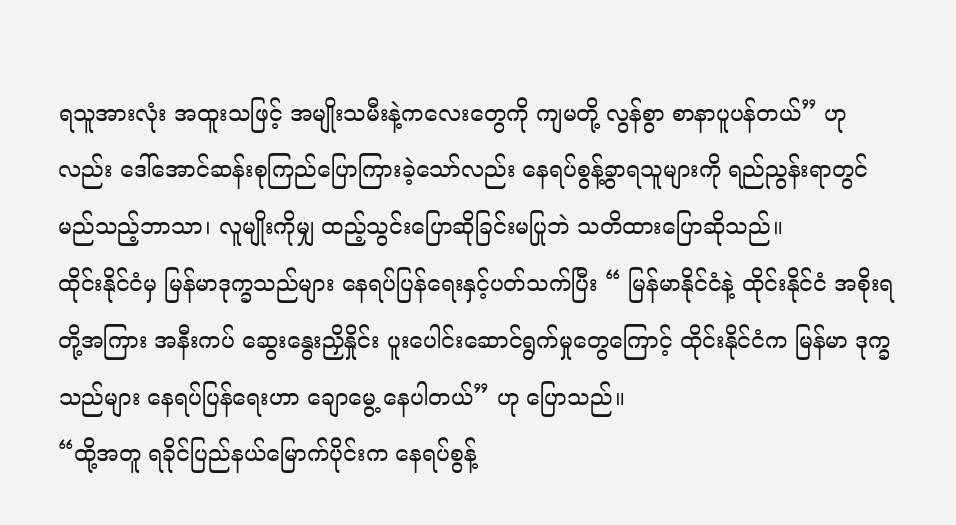ရသူအားလုံး အထူးသဖြင့် အမျိုးသမီးနဲ့ကလေးတွေကို ကျမတို့ လွန်စွာ စာနာပူပန်တယ်” ဟု လည်း ဒေါ်အောင်ဆန်းစုကြည်ပြောကြားခဲ့သော်လည်း နေရပ်စွန့်ခွာရသူများကို ရည်ညွန်းရာတွင် မည်သည့်ဘာသာ၊ လူမျိုးကိုမျှ ထည့်သွင်းပြောဆိုခြင်းမပြုဘဲ သတိထားပြောဆိုသည်။
ထိုင်းနိုင်ငံမှ မြန်မာဒုက္ခသည်များ နေရပ်ပြန်ရေးနှင့်ပတ်သက်ပြီး “ မြန်မာနိုင်ငံနဲ့ ထိုင်းနိုင်ငံ အစိုးရတို့အကြား အနီးကပ် ဆွေးနွေးညှိနှိုင်း ပူးပေါင်းဆောင်ရွက်မှုတွေကြောင့် ထိုင်းနိုင်ငံက မြန်မာ ဒုက္ခသည်များ နေရပ်ပြန်ရေးဟာ ချောမွေ့ နေပါတယ်” ဟု ပြောသည်။
“ထို့အတူ ရခိုင်ပြည်နယ်မြောက်ပိုင်းက နေရပ်စွန့်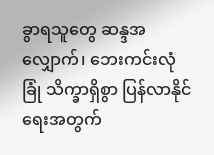ခွာရသူတွေ ဆန္ဒအလျှောက်၊ ဘေးကင်းလုံခြုံ သိက္ခာရှိစွာ ပြန်လာနိုင်ရေးအတွက်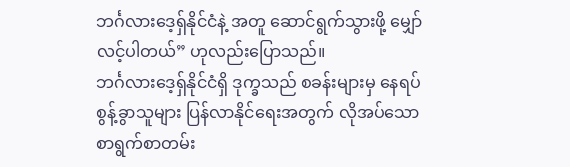ဘင်္ဂလားဒေ့ရှ်နိုင်ငံနဲ့ အတူ ဆောင်ရွက်သွားဖို့ မျှော်လင့်ပါတယ်” ဟုလည်းပြောသည်။
ဘင်္ဂလားဒေ့ရှ်နိုင်ငံရှိ ဒုက္ခသည် စခန်းများမှ နေရပ်စွန့်ခွာသူများ ပြန်လာနိုင်ရေးအတွက် လိုအပ်သော စာရွက်စာတမ်း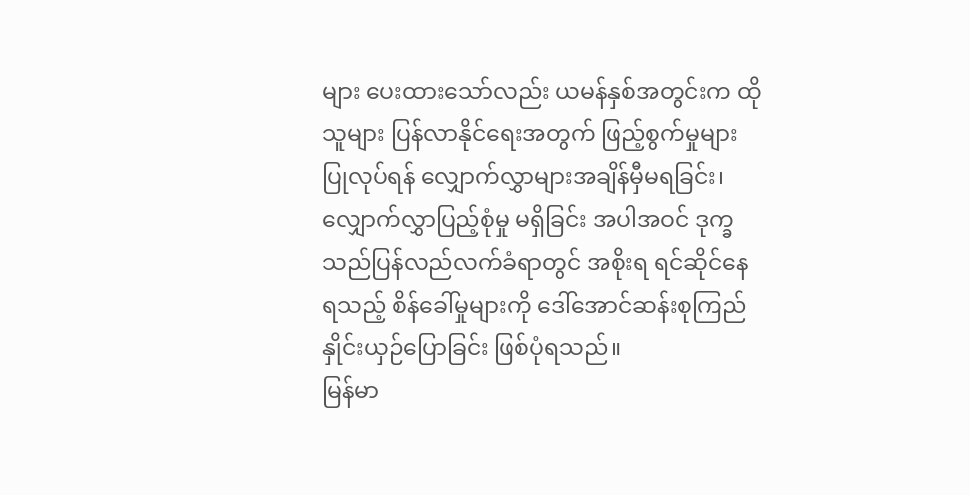များ ပေးထားသော်လည်း ယမန်နှစ်အတွင်းက ထိုသူများ ပြန်လာနိုင်ရေးအတွက် ဖြည့်စွက်မှုများ ပြုလုပ်ရန် လျှောက်လွှာများအချိန်မှီမရခြင်း၊ လျှောက်လွှာပြည့်စုံမှု မရှိခြင်း အပါအဝင် ဒုက္ခသည်ပြန်လည်လက်ခံရာတွင် အစိုးရ ရင်ဆိုင်နေရသည့် စိန်ခေါ်မှုများကို ဒေါ်အောင်ဆန်းစုကြည် နှိုင်းယှဉ်ပြောခြင်း ဖြစ်ပုံရသည်။
မြန်မာ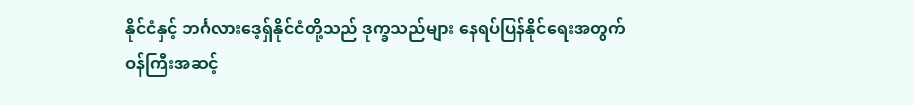နိုင်ငံနှင့် ဘင်္ဂလားဒေ့ရှ်နိုင်ငံတို့သည် ဒုက္ခသည်များ နေရပ်ပြန်နိုင်ရေးအတွက် ဝန်ကြီးအဆင့်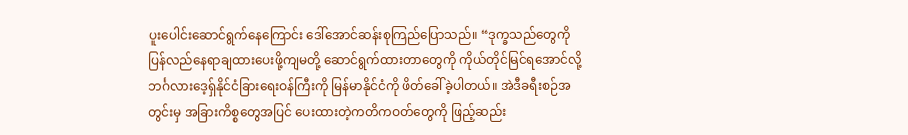ပူးပေါင်းဆောင်ရွက်နေကြောင်း ဒေါ်အောင်ဆန်းစုကြည်ပြောသည်။ “ဒုက္ခသည်တွေကို ပြန်လည်နေရာချထားပေးဖို့ကျမတို့ ဆောင်ရွက်ထားတာတွေကို ကိုယ်တိုင်မြင်ရအောင်လို့ ဘင်္ဂလားဒေ့ရှ်နိုင်ငံခြားရေးဝန်ကြီးကို မြန်မာနိုင်ငံကို ဖိတ်ခေါ်ခဲ့ပါတယ်။ အဲဒီခရီးစဉ်အတွင်းမှ အခြားကိစ္စတွေအပြင် ပေးထားတဲ့ကတိကဝတ်တွေကို ဖြည့်ဆည်း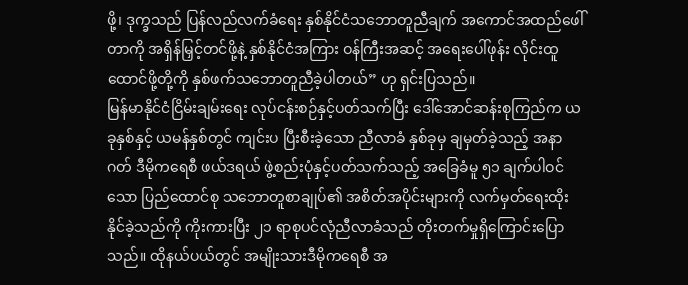ဖို့၊ ဒုက္ခသည် ပြန်လည်လက်ခံရေး နှစ်နိုင်ငံသဘောတူညီချက် အကောင်အထည်ဖေါ်တာကို အရှိန်မြှင့်တင်ဖို့နဲ့ နှစ်နိုင်ငံအကြား ဝန်ကြီးအဆင့် အရေးပေါ်ဖုန်း လိုင်းထူထောင်ဖို့တို့ကို နှစ်ဖက်သဘောတူညီခဲ့ပါတယ်” ဟု ရှင်းပြသည်။
မြန်မာနိုင်ငံငြိမ်းချမ်းရေး လုပ်ငန်းစဉ်နှင့်ပတ်သက်ပြီး ဒေါ်အောင်ဆန်းစုကြည်က ယခုနှစ်နှင့် ယမန်နှစ်တွင် ကျင်းပ ပြီးစီးခဲ့သော ညီလာခံ နှစ်ခုမှ ချမှတ်ခဲ့သည့် အနာဂတ် ဒီမိုကရေစီ ဖယ်ဒရယ် ဖွဲ့စည်းပုံနှင့်ပတ်သက်သည့် အခြေခံမူ ၅၁ ချက်ပါဝင်သော ပြည်ထောင်စု သဘောတူစာချုပ်၏ အစိတ်အပိုင်းများကို လက်မှတ်ရေးထိုးနိုင်ခဲ့သည်ကို ကိုးကားပြီး ၂၁ ရာစုပင်လုံညီလာခံသည် တိုးတက်မှုရှိကြောင်းပြောသည်။ ထိုနယ်ပယ်တွင် အမျိုးသားဒီမိုကရေစီ အ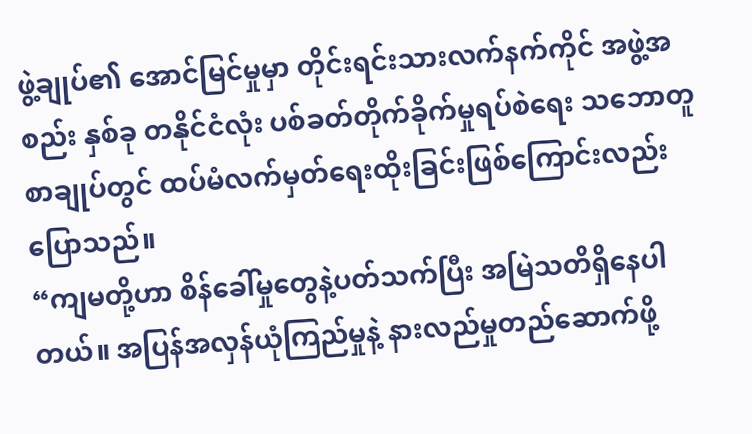ဖွဲ့ချုပ်၏ အောင်မြင်မှုမှာ တိုင်းရင်းသားလက်နက်ကိုင် အဖွဲ့အစည်း နှစ်ခု တနိုင်ငံလုံး ပစ်ခတ်တိုက်ခိုက်မှုရပ်စဲရေး သဘောတူစာချုပ်တွင် ထပ်မံလက်မှတ်ရေးထိုးခြင်းဖြစ်ကြောင်းလည်း ပြောသည်။
“ကျမတို့ဟာ စိန်ခေါ်မှုတွေနဲ့ပတ်သက်ပြီး အမြဲသတိရှိနေပါတယ်။ အပြန်အလှန်ယုံကြည်မှုနဲ့ နားလည်မှုတည်ဆောက်ဖို့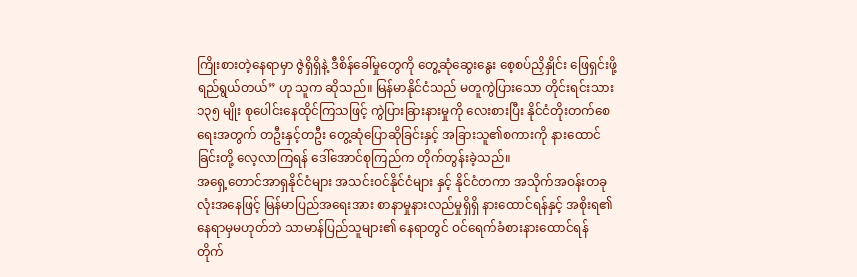ကြိုးစားတဲ့နေရာမှာ ဇွဲရှိရှိနဲ့ ဒီစိန်ခေါ်မှုတွေကို တွေ့ဆုံဆွေးနွေး စေ့စပ်ညှိနှိုင်း ဖြေရှင်းဖို့ ရည်ရွယ်တယ်” ဟု သူက ဆိုသည်။ မြန်မာနိုင်ငံသည် မတူကွဲပြားသော တိုင်းရင်းသား ၁၃၅ မျိုး စုပေါင်းနေထိုင်ကြသဖြင့် ကွဲပြားခြားနားမှုကို လေးစားပြီး နိုင်ငံတိုးတက်စေရေးအတွက် တဦးနှင့်တဦး တွေ့ဆုံပြောဆိုခြင်းနှင့် အခြားသူ၏စကားကို နားထောင်ခြင်းတို့ လေ့လာကြရန် ဒေါ်အောင်စုကြည်က တိုက်တွန်းခဲ့သည်။
အရှေ့တောင်အာရှနိုင်ငံများ အသင်းဝင်နိုင်ငံများ နှင့် နိုင်ငံတကာ အသိုက်အဝန်းတခုလုံးအနေဖြင့် မြန်မာပြည်အရေးအား စာနာမှုနားလည်မှုရှိရှိ နားထောင်ရန်နှင့် အစိုးရ၏ နေရာမှမဟုတ်ဘဲ သာမာန်ပြည်သူများ၏ နေရာတွင် ဝင်ရေက်ခံစားနားထောင်ရန် တိုက်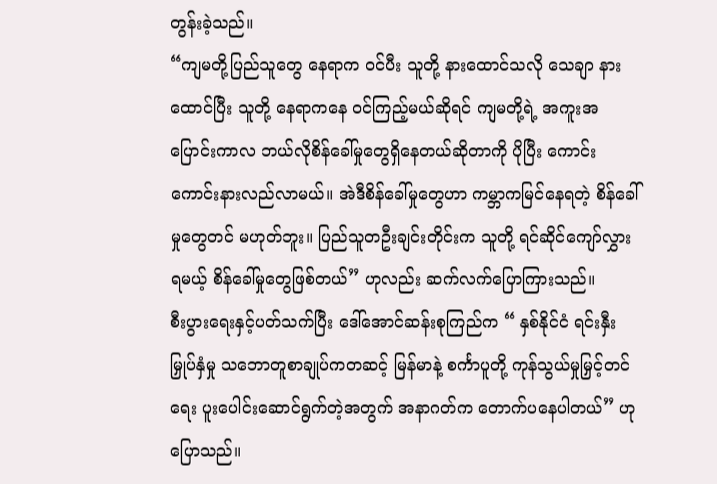တွန်းခဲ့သည်။
“ကျမတို့ပြည်သူတွေ နေရာက ဝင်ပီး သူတို့ နားထောင်သလို သေချာ နားထောင်ပြီး သူတို့ နေရာကနေ ဝင်ကြည့်မယ်ဆိုရင် ကျမတို့ရဲ့ အကူးအပြောင်းကာလ ဘယ်လိုစိန်ခေါ်မှုတွေရှိနေတယ်ဆိုတာကို ပိုပြီး ကောင်းကောင်းနားလည်လာမယ်။ အဲဒီစိန်ခေါ်မှုတွေဟာ ကမ္ဘာကမြင်နေရတဲ့ စိန်ခေါ်မှုတွေတင် မဟုတ်ဘူး။ ပြည်သူတဦးချင်းတိုင်းက သူတို့ ရင်ဆိုင်ကျော်လွှားရမယ့် စိန်ခေါ်မှုတွေဖြစ်တယ်” ဟုလည်း ဆက်လက်ပြောကြားသည်။
စီးပွားရေးနှင့်ပတ်သက်ပြီး ဒေါ်အောင်ဆန်းစုကြည်က “ နှစ်နိုင်ငံ ရင်းနှီးမြှုပ်နှံမှု သဘောတူစာချုပ်ကတဆင့် မြန်မာနဲ့ စင်္ကာပူတို့ ကုန်သွယ်မှုမြှင့်တင်ရေး ပူးပေါင်းဆောင်ရွက်တဲ့အတွက် အနာဂတ်က တောက်ပနေပါတယ်” ဟုပြောသည်။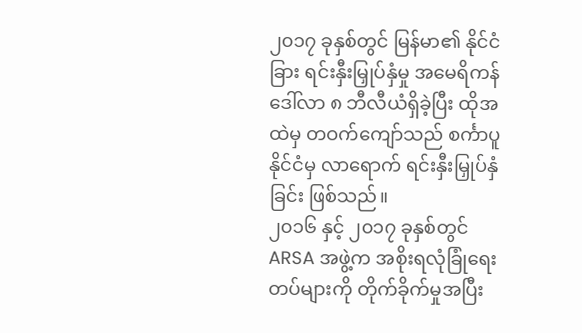၂၀၁၇ ခုနှစ်တွင် မြန်မာ၏ နိုင်ငံခြား ရင်းနှီးမြှုပ်နှံမှု အမေရိကန် ဒေါ်လာ ၈ ဘီလီယံရှိခဲ့ပြီး ထိုအထဲမှ တဝက်ကျော်သည် စင်္ကာပူ နိုင်ငံမှ လာရောက် ရင်းနှီးမြှုပ်နှံခြင်း ဖြစ်သည်။
၂၀၁၆ နှင့် ၂၀၁၇ ခုနှစ်တွင် ARSA အဖွဲ့က အစိုးရလုံခြုံရေးတပ်များကို တိုက်ခိုက်မှုအပြီး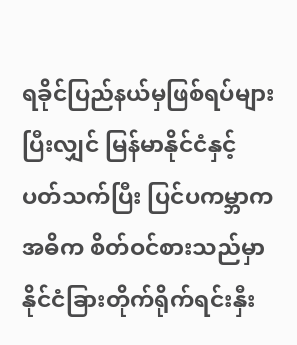ရခိုင်ပြည်နယ်မှဖြစ်ရပ်များပြီးလျှင် မြန်မာနိုင်ငံနှင့် ပတ်သက်ပြီး ပြင်ပကမ္ဘာက အဓိက စိတ်ဝင်စားသည်မှာ နိုင်ငံခြားတိုက်ရိုက်ရင်းနှီး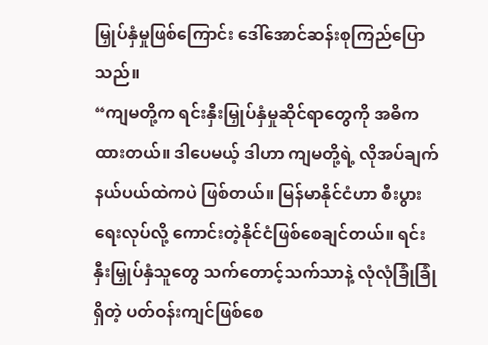မြှုပ်နှံမှုဖြစ်ကြောင်း ဒေါ်အောင်ဆန်းစုကြည်ပြောသည်။
“ကျမတို့က ရင်းနှီးမြှုပ်နှံမှုဆိုင်ရာတွေကို အဓိကထားတယ်။ ဒါပေမယ့် ဒါဟာ ကျမတို့ရဲ့ လိုအပ်ချက် နယ်ပယ်ထဲကပဲ ဖြစ်တယ်။ မြန်မာနိုင်ငံဟာ စီးပွားရေးလုပ်လို့ ကောင်းတဲ့နိုင်ငံဖြစ်စေချင်တယ်။ ရင်းနှီးမြှုပ်နှံသူတွေ သက်တောင့်သက်သာနဲ့ လုံလုံခြုံခြုံ ရှိတဲ့ ပတ်ဝန်းကျင်ဖြစ်စေ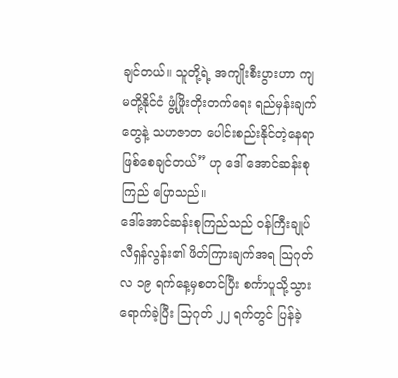ချင်တယ်။ သူတို့ရဲ့ အကျိုးစီးပွားဟာ ကျမတို့နိုင်ငံ ဖွံ့ဖြိုးတိုးတက်ရေး ရည်မှန်းချက်တွေနဲ့ သဟဇာတ ပေါင်းစည်းနိုင်တဲ့နေရာဖြစ်စေချင်တယ်” ဟု ဒေါ် အောင်ဆန်းစုကြည် ပြောသည်။
ဒေါ်အောင်ဆန်းစုကြည်သည် ဝန်ကြီးချုပ် လီရှန်လွန်း၏ ဖိတ်ကြားချက်အရ သြဂုတ်လ ၁၉ ရက်နေ့မှစတင်ပြီး စင်္ကာပူသို့သွားရောက်ခဲ့ပြီး သြဂုတ် ၂၂ ရက်တွင် ပြန်ခဲ့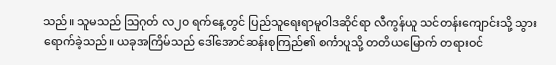သည်။ သူမသည် သြဂုတ် လ၂၀ ရက်နေ့တွင် ပြည်သူရေးရာမူဝါဒဆိုင်ရာ လီကွန်ယူ သင်တန်းကျောင်းသို့ သွားရောက်ခဲ့သည်။ ယခုအကြိမ်သည် ဒေါ်အောင်ဆန်းစုကြည်၏ စင်္ကာပူသို့ တတိယမြောက် တရားဝင်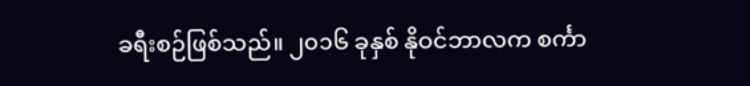ခရီးစဉ်ဖြစ်သည်။ ၂၀၁၆ ခုနှစ် နိုဝင်ဘာလက စင်္ကာ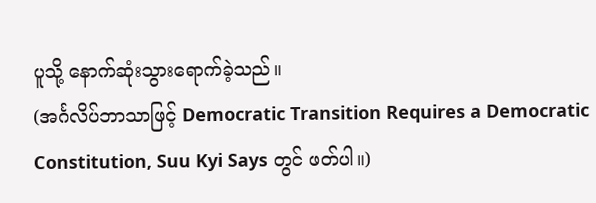ပူသို့ နောက်ဆုံးသွားရောက်ခဲ့သည်။
(အင်္ဂလိပ်ဘာသာဖြင့် Democratic Transition Requires a Democratic Constitution, Suu Kyi Says တွင် ဖတ်ပါ။)